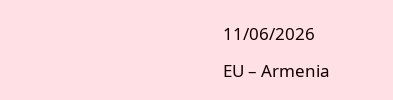11/06/2026

EU – Armenia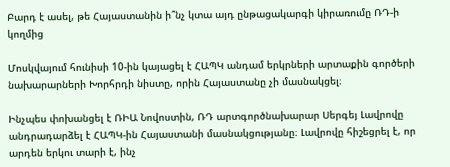Բարդ է ասել, թե Հայաստանին ի՞նչ կտա այդ ընթացակարգի կիրառումը ՌԴ-ի կողմից

Մոսկվայում հունիսի 10-ին կայացել է ՀԱՊԿ անդամ երկրների արտաքին գործերի նախարարների Խորհրդի նիստը, որին Հայաստանը չի մասնակցել։

Ինչպես փոխանցել է ՌԻԱ Նովոստին, ՌԴ արտգործնախարար Սերգեյ Լավրովը անդրադարձել է ՀԱՊԿ-ին Հայաստանի մասնակցությանը։ Լավրովը հիշեցրել է, որ արդեն երկու տարի է, ինչ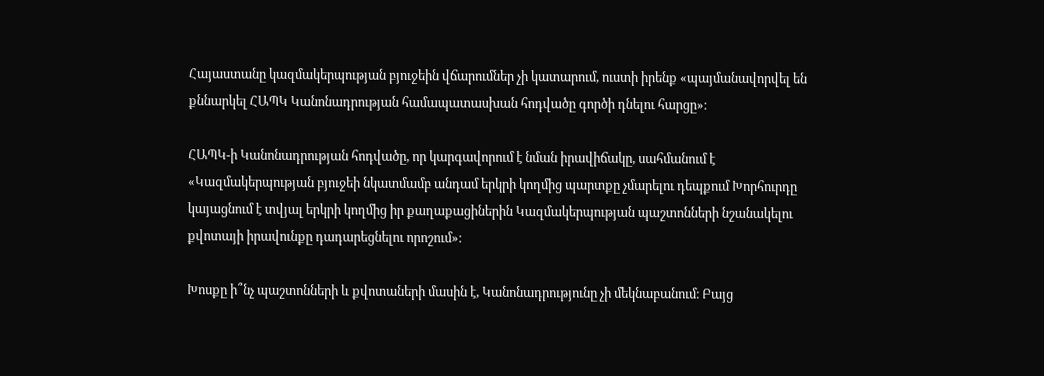Հայաստանը կազմակերպության բյուջեին վճարումներ չի կատարում, ուստի իրենք «պայմանավորվել են քննարկել ՀԱՊԿ Կանոնադրության համապատասխան հոդվածը գործի դնելու հարցը»։

ՀԱՊԿ-ի Կանոնադրության հոդվածը, որ կարգավորում է նման իրավիճակը, սահմանում է «Կազմակերպության բյուջեի նկատմամբ անդամ երկրի կողմից պարտքը չմարելու դեպքում Խորհուրդը կայացնում է տվյալ երկրի կողմից իր քաղաքացիներին Կազմակերպության պաշտոնների նշանակելու քվոտայի իրավունքը դադարեցնելու որոշում»։

Խոսքը ի՞նչ պաշտոնների և քվոտաների մասին է, Կանոնադրությունը չի մեկնաբանում։ Բայց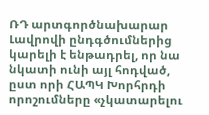ՌԴ արտգործնախարար Լավրովի ընդգծումներից կարելի է ենթադրել, որ նա նկատի ունի այլ հոդված, ըստ որի ՀԱՊԿ Խորհրդի որոշումները «չկատարելու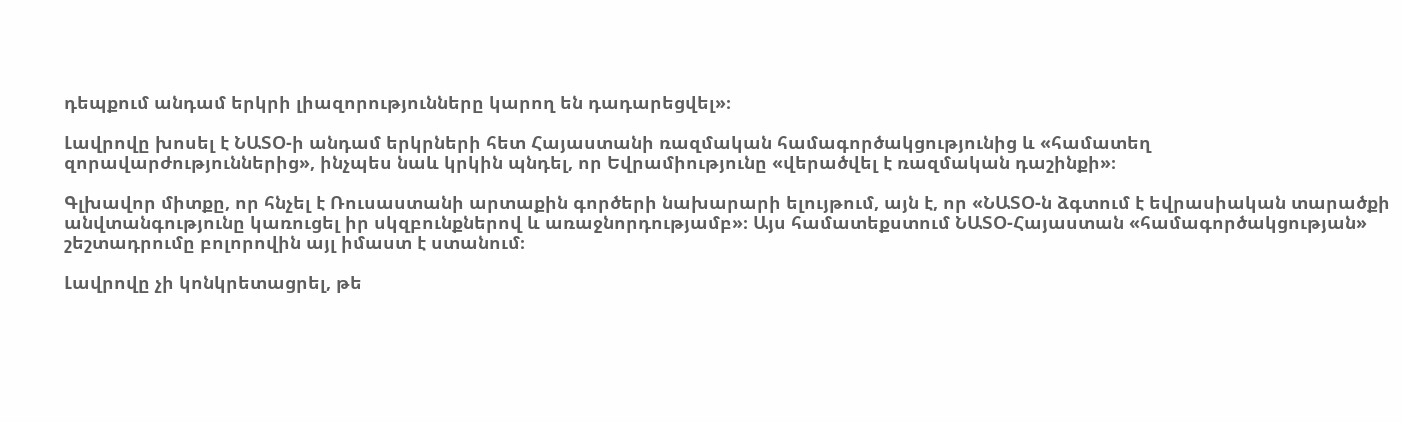դեպքում անդամ երկրի լիազորությունները կարող են դադարեցվել»։

Լավրովը խոսել է ՆԱՏՕ-ի անդամ երկրների հետ Հայաստանի ռազմական համագործակցությունից և «համատեղ զորավարժություններից», ինչպես նաև կրկին պնդել, որ Եվրամիությունը «վերածվել է ռազմական դաշինքի»։

Գլխավոր միտքը, որ հնչել է Ռուսաստանի արտաքին գործերի նախարարի ելույթում, այն է, որ «ՆԱՏՕ-ն ձգտում է եվրասիական տարածքի անվտանգությունը կառուցել իր սկզբունքներով և առաջնորդությամբ»։ Այս համատեքստում ՆԱՏՕ-Հայաստան «համագործակցության» շեշտադրումը բոլորովին այլ իմաստ է ստանում։

Լավրովը չի կոնկրետացրել, թե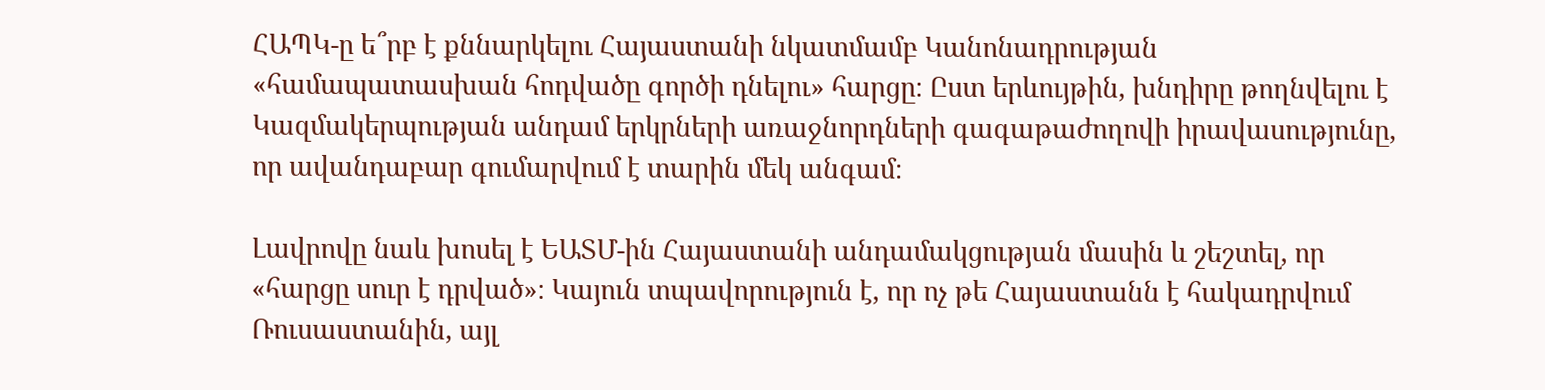ՀԱՊԿ-ը ե՞րբ է քննարկելու Հայաստանի նկատմամբ Կանոնադրության «համապատասխան հոդվածը գործի դնելու» հարցը։ Ըստ երևույթին, խնդիրը թողնվելու է Կազմակերպության անդամ երկրների առաջնորդների գագաթաժողովի իրավասությունը, որ ավանդաբար գումարվում է տարին մեկ անգամ։

Լավրովը նաև խոսել է ԵԱՏՄ-ին Հայաստանի անդամակցության մասին և շեշտել, որ «հարցը սուր է դրված»։ Կայուն տպավորություն է, որ ոչ թե Հայաստանն է հակադրվում Ռուսաստանին, այլ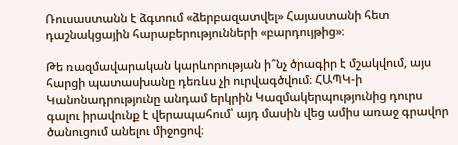Ռուսաստանն է ձգտում «ձերբազատվել» Հայաստանի հետ դաշնակցային հարաբերությունների «բարդույթից»։

Թե ռազմավարական կարևորության ի՞նչ ծրագիր է մշակվում, այս հարցի պատասխանը դեռևս չի ուրվագծվում։ ՀԱՊԿ-ի Կանոնադրությունը անդամ երկրին Կազմակերպությունից դուրս գալու իրավունք է վերապահում՝ այդ մասին վեց ամիս առաջ գրավոր ծանուցում անելու միջոցով։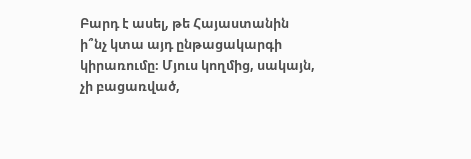Բարդ է ասել, թե Հայաստանին ի՞նչ կտա այդ ընթացակարգի կիրառումը։ Մյուս կողմից, սակայն, չի բացառված,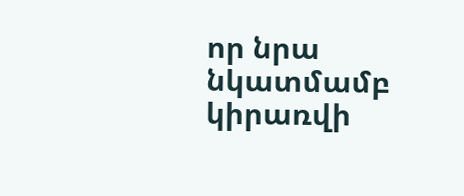որ նրա նկատմամբ կիրառվի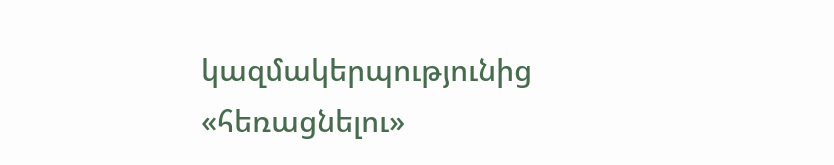կազմակերպությունից «հեռացնելու»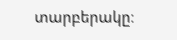տարբերակը։